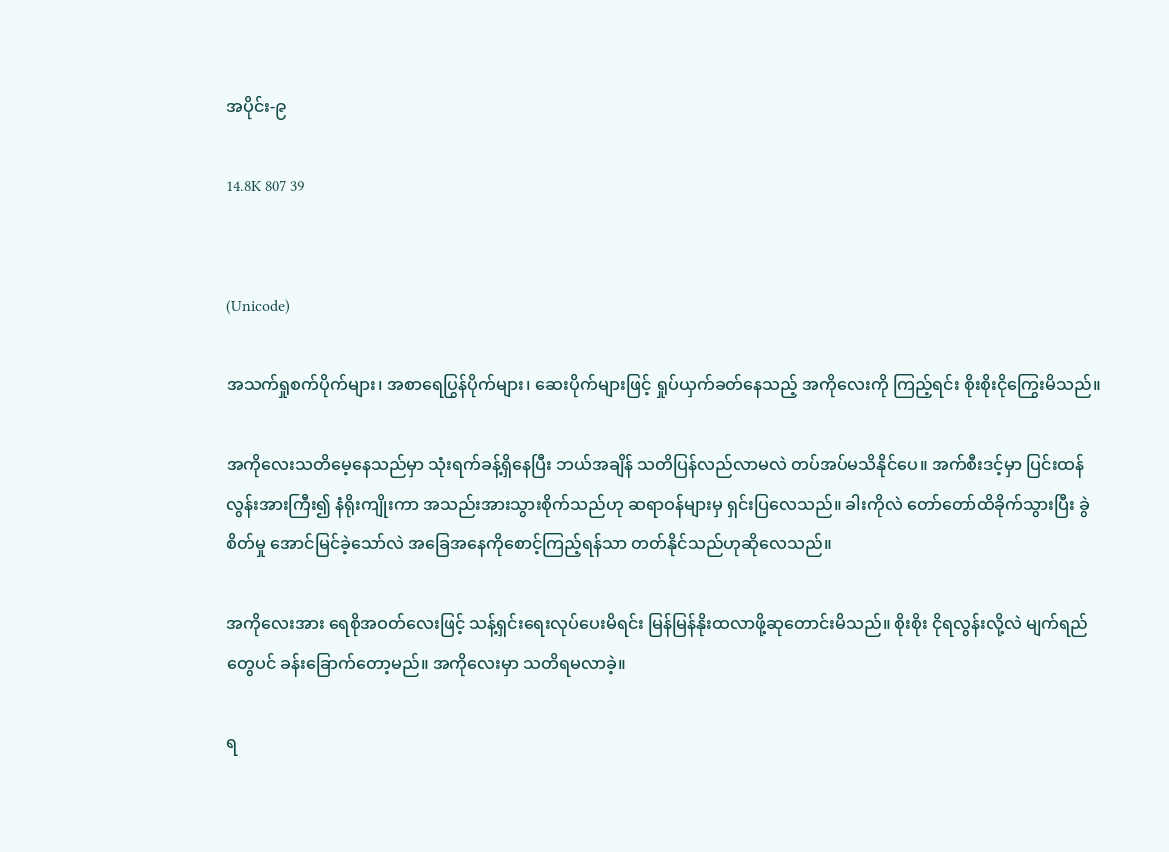အပိုင်း-၉

14.8K 807 39


(Unicode)

အသက်ရှုစက်ပိုက်များ၊ အစာရေပြွန်ပိုက်များ၊ ဆေးပိုက်များဖြင့် ရှုပ်ယှက်ခတ်နေသည့် အကိုလေးကို ကြည့်ရင်း စိုးစိုးငိုကြွေးမိသည်။

အကိုလေးသတိမေ့နေသည်မှာ သုံးရက်ခန့်ရှိနေပြီး ဘယ်အချိန် သတိပြန်လည်လာမလဲ တပ်အပ်မသိနိုင်ပေ။ အက်စီးဒင့်မှာ ပြင်းထန်လွန်းအားကြီး၍ နံရိုးကျိုးကာ အသည်းအားသွားစိုက်သည်ဟု ဆရာဝန်များမှ ရှင်းပြလေသည်။ ခါးကိုလဲ တော်တော်ထိခိုက်သွားပြီး ခွဲစိတ်မှု အောင်မြင်ခဲ့သော်လဲ အခြေအနေကိုစောင့်ကြည့်ရန်သာ တတ်နိုင်သည်ဟုဆိုလေသည်။

အကိုလေးအား ရေစိုအဝတ်လေးဖြင့် သန့်ရှင်းရေးလုပ်ပေးမိရင်း မြန်မြန်နိုးထလာဖို့ဆုတောင်းမိသည်။ စိုးစိုး ငိုရလွန်းလို့လဲ မျက်ရည်တွေပင် ခန်းခြောက်တော့မည်။ အကိုလေးမှာ သတိရမလာခဲ့။

ရ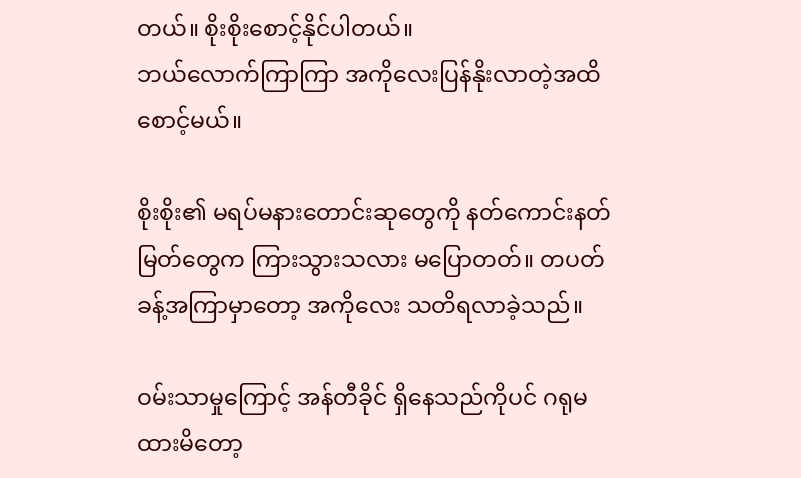တယ်။ စိုးစိုးစောင့်နိုင်ပါတယ်။
ဘယ်လောက်ကြာကြာ အကိုလေးပြန်နိုးလာတဲ့အထိ စောင့်မယ်။

စိုးစိုး၏ မရပ်မနားတောင်းဆုတွေကို နတ်ကောင်းနတ်မြတ်တွေက ကြားသွားသလား မပြောတတ်။ တပတ်ခန့်အကြာမှာတော့ အကိုလေး သတိရလာခဲ့သည်။

ဝမ်းသာမှုကြောင့် အန်တီခိုင် ရှိနေသည်ကိုပင် ဂရုမထားမိတော့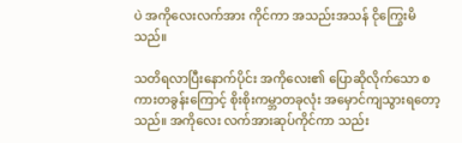ပဲ အကိုလေးလက်အား ကိုင်ကာ အသည်းအသန် ငိုကြွေးမိသည်။

သတိရလာပြီးနောက်ပိုင်း အကိုလေး၏ ပြောဆိုလိုက်သော စကားတခွန်းကြောင့် စိုးစိုးကမ္ဘာတခုလုံး အမှောင်ကျသွားရတော့သည်။ အကိုလေး လက်အားဆုပ်ကိုင်ကာ သည်း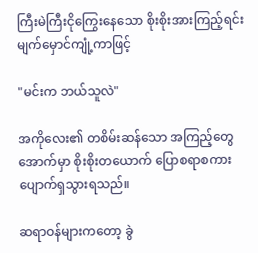ကြီးမဲကြီးငိုကြွေးနေသော စိုးစိုးအားကြည့်ရင်း မျက်မှောင်ကျုံ့ကာဖြင့်

"မင်းက ဘယ်သူလဲ"

အကိုလေး၏ တစိမ်းဆန်သော အကြည့်တွေအောက်မှာ စိုးစိုးတယောက် ပြောစရာစကားပျောက်ရှသွားရသည်။

ဆရာဝန်များကတော့ ခွဲ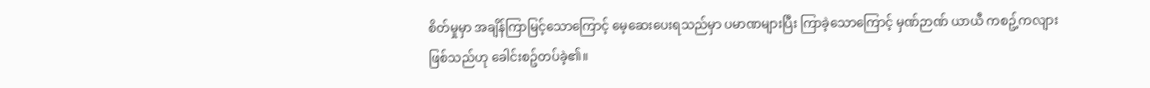စိတ်မှုမှာ အချိန်ကြာမြင့်သောကြောင့် မေ့ဆေးပေးရသည်မှာ ပမာဏများပြီး ကြာခဲ့သောကြောင့် မှဏ်ဉာဏ် ယာယီ ကစဥ့်ကလျားဖြစ်သည်ဟု ခေါင်းစဥ်တပ်ခဲ့၏။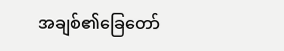အချစ်၏ခြေတော်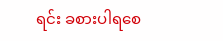ရင်း ခစားပါရစေ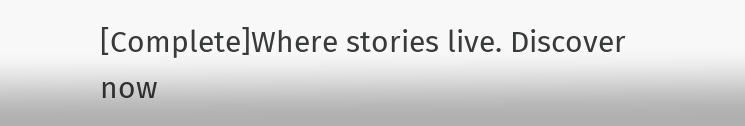[Complete]Where stories live. Discover now